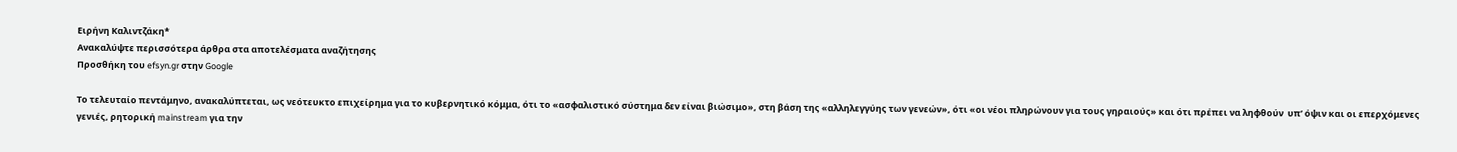Ειρήνη Καλιντζάκη*
Ανακαλύψτε περισσότερα άρθρα στα αποτελέσματα αναζήτησης
Προσθήκη του efsyn.gr στην Google

Το τελευταίο πεντάμηνο, ανακαλύπτεται, ως νεότευκτο επιχείρημα για το κυβερνητικό κόμμα, ότι το «ασφαλιστικό σύστημα δεν είναι βιώσιμο», στη βάση της «αλληλεγγύης των γενεών», ότι «οι νέοι πληρώνουν για τους γηραιούς» και ότι πρέπει να ληφθούν  υπ’ όψιν και οι επερχόμενες γενιές, ρητορική mainstream για την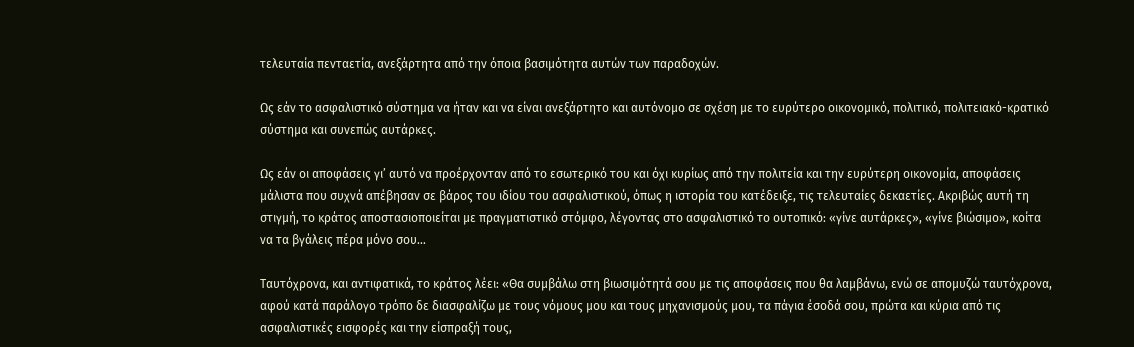τελευταία πενταετία, ανεξάρτητα από την όποια βασιμότητα αυτών των παραδοχών.

Ως εάν το ασφαλιστικό σύστημα να ήταν και να είναι ανεξάρτητο και αυτόνομο σε σχέση με το ευρύτερο οικονομικό, πολιτικό, πολιτειακό-κρατικό σύστημα και συνεπώς αυτάρκες.

Ως εάν οι αποφάσεις γι’ αυτό να προέρχονταν από το εσωτερικό του και όχι κυρίως από την πολιτεία και την ευρύτερη οικονομία, αποφάσεις μάλιστα που συχνά απέβησαν σε βάρος του ιδίου του ασφαλιστικού, όπως η ιστορία του κατέδειξε, τις τελευταίες δεκαετίες. Ακριβώς αυτή τη στιγμή, το κράτος αποστασιοποιείται με πραγματιστικό στόμφο, λέγοντας στο ασφαλιστικό το ουτοπικό: «γίνε αυτάρκες», «γίνε βιώσιμο», κοίτα να τα βγάλεις πέρα μόνο σου…

Ταυτόχρονα, και αντιφατικά, το κράτος λέει: «Θα συμβάλω στη βιωσιμότητά σου με τις αποφάσεις που θα λαμβάνω, ενώ σε απομυζώ ταυτόχρονα, αφού κατά παράλογο τρόπο δε διασφαλίζω με τους νόμους μου και τους μηχανισμούς μου, τα πάγια έσοδά σου, πρώτα και κύρια από τις ασφαλιστικές εισφορές και την είσπραξή τους,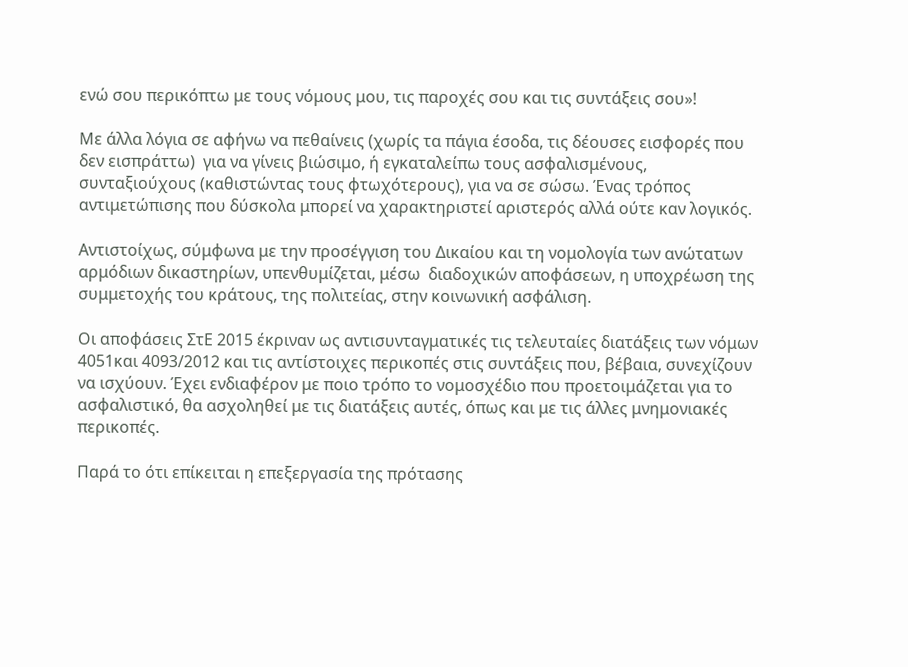ενώ σου περικόπτω με τους νόμους μου, τις παροχές σου και τις συντάξεις σου»!

Με άλλα λόγια σε αφήνω να πεθαίνεις (χωρίς τα πάγια έσοδα, τις δέουσες εισφορές που δεν εισπράττω)  για να γίνεις βιώσιμο, ή εγκαταλείπω τους ασφαλισμένους, συνταξιούχους (καθιστώντας τους φτωχότερους), για να σε σώσω. Ένας τρόπος αντιμετώπισης που δύσκολα μπορεί να χαρακτηριστεί αριστερός αλλά ούτε καν λογικός.

Αντιστοίχως, σύμφωνα με την προσέγγιση του Δικαίου και τη νομολογία των ανώτατων αρμόδιων δικαστηρίων, υπενθυμίζεται, μέσω  διαδοχικών αποφάσεων, η υποχρέωση της συμμετοχής του κράτους, της πολιτείας, στην κοινωνική ασφάλιση.

Οι αποφάσεις ΣτΕ 2015 έκριναν ως αντισυνταγματικές τις τελευταίες διατάξεις των νόμων 4051και 4093/2012 και τις αντίστοιχες περικοπές στις συντάξεις που, βέβαια, συνεχίζουν να ισχύουν. Έχει ενδιαφέρον με ποιο τρόπο το νομοσχέδιο που προετοιμάζεται για το ασφαλιστικό, θα ασχοληθεί με τις διατάξεις αυτές, όπως και με τις άλλες μνημονιακές περικοπές.

Παρά το ότι επίκειται η επεξεργασία της πρότασης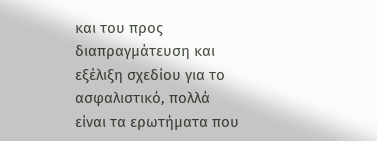και του προς διαπραγμάτευση και εξέλιξη σχεδίου για το ασφαλιστικό, πολλά είναι τα ερωτήματα που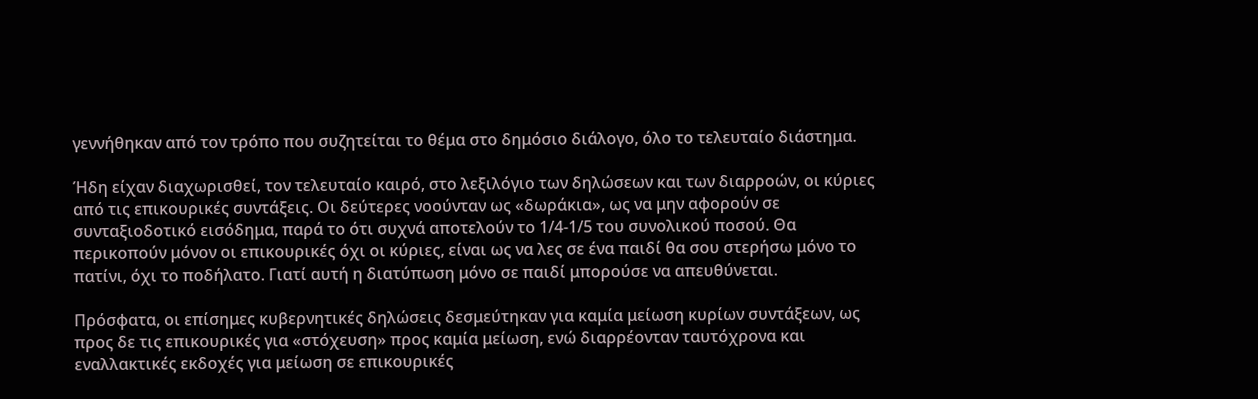γεννήθηκαν από τον τρόπο που συζητείται το θέμα στο δημόσιο διάλογο, όλο το τελευταίο διάστημα.

Ήδη είχαν διαχωρισθεί, τον τελευταίο καιρό, στο λεξιλόγιο των δηλώσεων και των διαρροών, οι κύριες από τις επικουρικές συντάξεις. Οι δεύτερες νοούνταν ως «δωράκια», ως να μην αφορούν σε συνταξιοδοτικό εισόδημα, παρά το ότι συχνά αποτελούν το 1/4-1/5 του συνολικού ποσού. Θα περικοπούν μόνον οι επικουρικές όχι οι κύριες, είναι ως να λες σε ένα παιδί θα σου στερήσω μόνο το πατίνι, όχι το ποδήλατο. Γιατί αυτή η διατύπωση μόνο σε παιδί μπορούσε να απευθύνεται.

Πρόσφατα, οι επίσημες κυβερνητικές δηλώσεις δεσμεύτηκαν για καμία μείωση κυρίων συντάξεων, ως προς δε τις επικουρικές για «στόχευση» προς καμία μείωση, ενώ διαρρέονταν ταυτόχρονα και εναλλακτικές εκδοχές για μείωση σε επικουρικές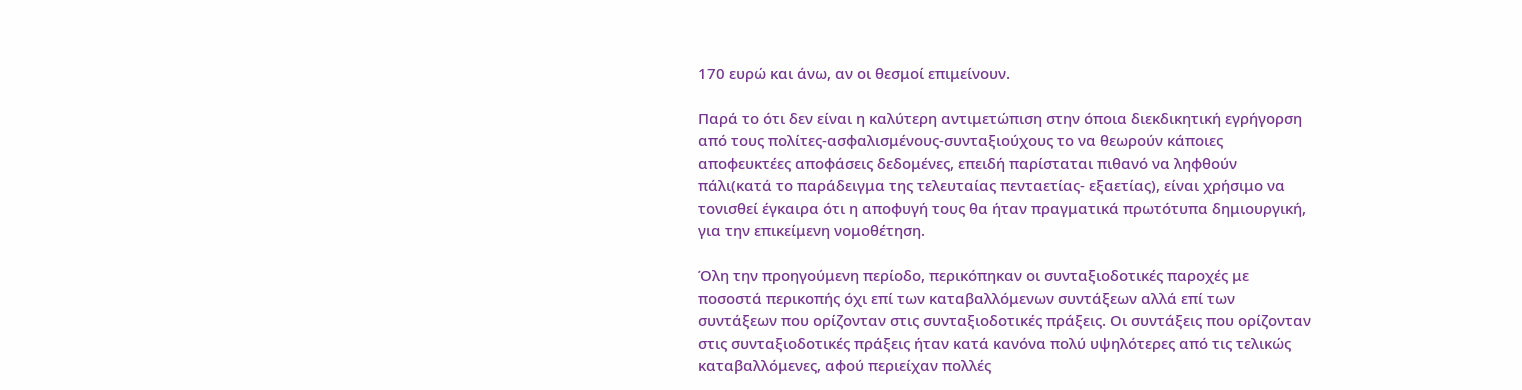170 ευρώ και άνω, αν οι θεσμοί επιμείνουν.

Παρά το ότι δεν είναι η καλύτερη αντιμετώπιση στην όποια διεκδικητική εγρήγορση από τους πολίτες-ασφαλισμένους-συνταξιούχους το να θεωρούν κάποιες αποφευκτέες αποφάσεις δεδομένες, επειδή παρίσταται πιθανό να ληφθούν πάλι(κατά το παράδειγμα της τελευταίας πενταετίας- εξαετίας), είναι χρήσιμο να τονισθεί έγκαιρα ότι η αποφυγή τους θα ήταν πραγματικά πρωτότυπα δημιουργική, για την επικείμενη νομοθέτηση.

Όλη την προηγούμενη περίοδο, περικόπηκαν οι συνταξιοδοτικές παροχές με ποσοστά περικοπής όχι επί των καταβαλλόμενων συντάξεων αλλά επί των συντάξεων που ορίζονταν στις συνταξιοδοτικές πράξεις. Οι συντάξεις που ορίζονταν στις συνταξιοδοτικές πράξεις ήταν κατά κανόνα πολύ υψηλότερες από τις τελικώς καταβαλλόμενες, αφού περιείχαν πολλές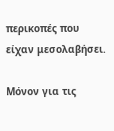περικοπές που είχαν μεσολαβήσει.

Μόνον για τις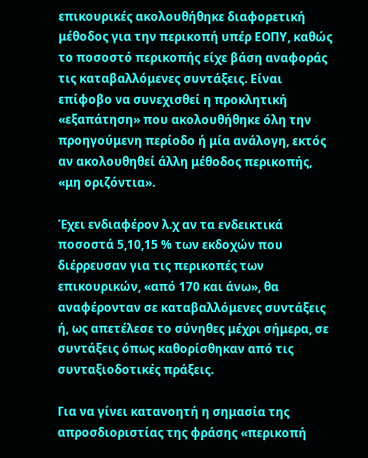επικουρικές ακολουθήθηκε διαφορετική μέθοδος για την περικοπή υπέρ ΕΟΠΥ, καθώς το ποσοστό περικοπής είχε βάση αναφοράς τις καταβαλλόμενες συντάξεις. Είναι επίφοβο να συνεχισθεί η προκλητική «εξαπάτηση» που ακολουθήθηκε όλη την προηγούμενη περίοδο ή μία ανάλογη, εκτός αν ακολουθηθεί άλλη μέθοδος περικοπής, «μη οριζόντια».

Έχει ενδιαφέρον λ.χ αν τα ενδεικτικά ποσοστά 5,10,15 % των εκδοχών που διέρρευσαν για τις περικοπές των επικουρικών, «από 170 και άνω», θα αναφέρονταν σε καταβαλλόμενες συντάξεις ή, ως απετέλεσε το σύνηθες μέχρι σήμερα, σε συντάξεις όπως καθορίσθηκαν από τις συνταξιοδοτικές πράξεις.

Για να γίνει κατανοητή η σημασία της απροσδιοριστίας της φράσης «περικοπή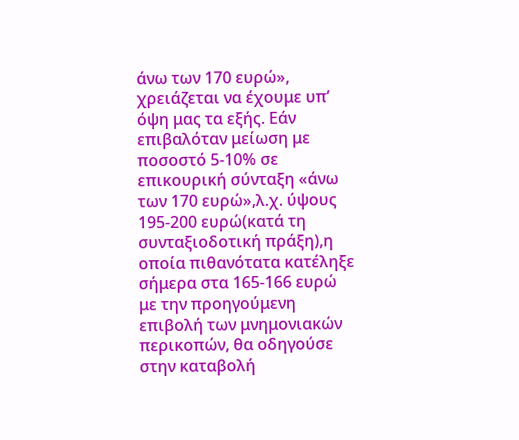άνω των 170 ευρώ», χρειάζεται να έχουμε υπ’ όψη μας τα εξής. Εάν επιβαλόταν μείωση με ποσοστό 5-10% σε επικουρική σύνταξη «άνω των 170 ευρώ»,λ.χ. ύψους 195-200 ευρώ(κατά τη συνταξιοδοτική πράξη),η οποία πιθανότατα κατέληξε σήμερα στα 165-166 ευρώ με την προηγούμενη επιβολή των μνημονιακών περικοπών, θα οδηγούσε στην καταβολή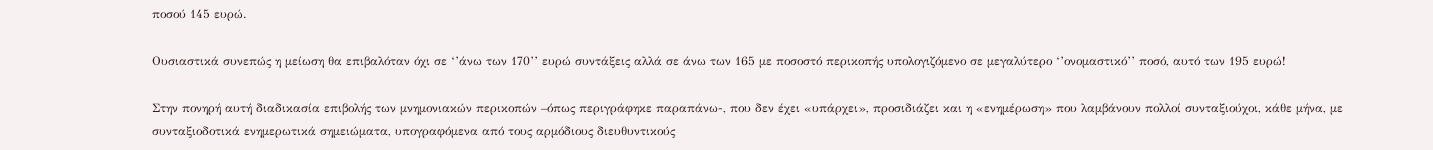ποσού 145 ευρώ.

Ουσιαστικά συνεπώς η μείωση θα επιβαλόταν όχι σε ‘’άνω των 170’’ ευρώ συντάξεις αλλά σε άνω των 165 με ποσοστό περικοπής υπολογιζόμενο σε μεγαλύτερο ‘’ονομαστικό’’ ποσό, αυτό των 195 ευρώ!

Στην πονηρή αυτή διαδικασία επιβολής των μνημονιακών περικοπών –όπως περιγράφηκε παραπάνω-, που δεν έχει «υπάρχει», προσιδιάζει και η «ενημέρωση» που λαμβάνουν πολλοί συνταξιούχοι, κάθε μήνα, με συνταξιοδοτικά ενημερωτικά σημειώματα, υπογραφόμενα από τους αρμόδιους διευθυντικούς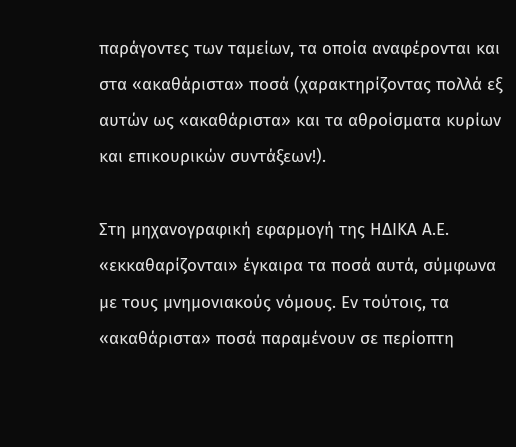παράγοντες των ταμείων, τα οποία αναφέρονται και στα «ακαθάριστα» ποσά (χαρακτηρίζοντας πολλά εξ αυτών ως «ακαθάριστα» και τα αθροίσματα κυρίων και επικουρικών συντάξεων!).

Στη μηχανογραφική εφαρμογή της ΗΔΙΚΑ Α.Ε. «εκκαθαρίζονται» έγκαιρα τα ποσά αυτά, σύμφωνα με τους μνημονιακούς νόμους. Εν τούτοις, τα «ακαθάριστα» ποσά παραμένουν σε περίοπτη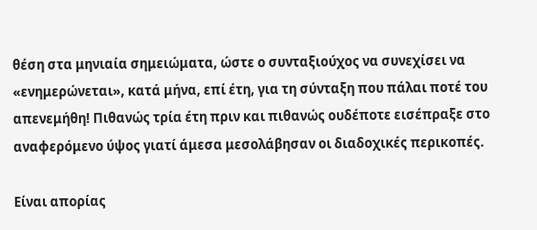θέση στα μηνιαία σημειώματα, ώστε ο συνταξιούχος να συνεχίσει να «ενημερώνεται», κατά μήνα, επί έτη, για τη σύνταξη που πάλαι ποτέ του απενεμήθη! Πιθανώς τρία έτη πριν και πιθανώς ουδέποτε εισέπραξε στο αναφερόμενο ύψος γιατί άμεσα μεσολάβησαν οι διαδοχικές περικοπές.

Είναι απορίας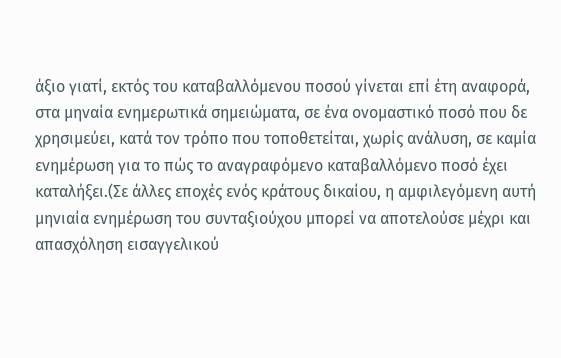άξιο γιατί, εκτός του καταβαλλόμενου ποσού γίνεται επί έτη αναφορά, στα μηναία ενημερωτικά σημειώματα, σε ένα ονομαστικό ποσό που δε χρησιμεύει, κατά τον τρόπο που τοποθετείται, χωρίς ανάλυση, σε καμία ενημέρωση για το πώς το αναγραφόμενο καταβαλλόμενο ποσό έχει καταλήξει.(Σε άλλες εποχές ενός κράτους δικαίου, η αμφιλεγόμενη αυτή μηνιαία ενημέρωση του συνταξιούχου μπορεί να αποτελούσε μέχρι και απασχόληση εισαγγελικού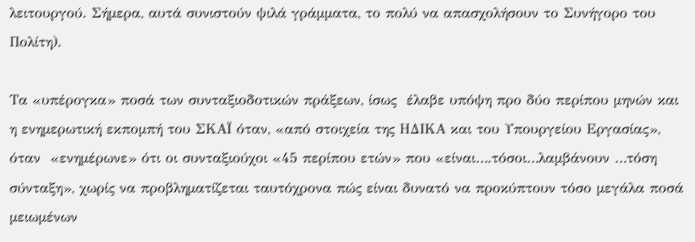λειτουργού. Σήμερα, αυτά συνιστούν ψιλά γράμματα, το πολύ να απασχολήσουν το Συνήγορο του Πολίτη).

Τα «υπέρογκα» ποσά των συνταξιοδοτικών πράξεων, ίσως  έλαβε υπόψη προ δύο περίπου μηνών και η ενημερωτική εκπομπή του ΣΚΑΪ όταν, «από στοιχεία της ΗΔΙΚΑ και του Υπουργείου Εργασίας», όταν  «ενημέρωνε» ότι οι συνταξιούχοι «45 περίπου ετών» που «είναι….τόσοι…λαμβάνουν …τόση σύνταξη», χωρίς να προβληματίζεται ταυτόχρονα πώς είναι δυνατό να προκύπτουν τόσο μεγάλα ποσά μειωμένων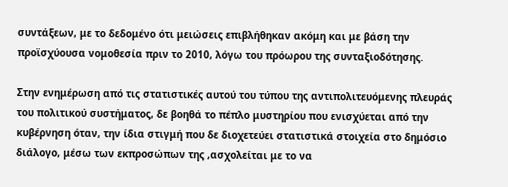συντάξεων, με το δεδομένο ότι μειώσεις επιβλήθηκαν ακόμη και με βάση την προϊσχύουσα νομοθεσία πριν το 2010, λόγω του πρόωρου της συνταξιοδότησης.

Στην ενημέρωση από τις στατιστικές αυτού του τύπου της αντιπολιτευόμενης πλευράς του πολιτικού συστήματος, δε βοηθά το πέπλο μυστηρίου που ενισχύεται από την κυβέρνηση όταν, την ίδια στιγμή που δε διοχετεύει στατιστικά στοιχεία στο δημόσιο διάλογο, μέσω των εκπροσώπων της ,ασχολείται με το να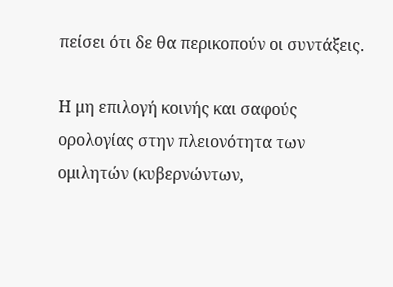πείσει ότι δε θα περικοπούν οι συντάξεις.

Η μη επιλογή κοινής και σαφούς ορολογίας στην πλειονότητα των ομιλητών (κυβερνώντων,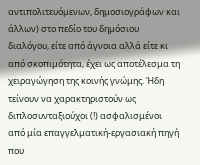αντιπολιτευόμενων, δημοσιογράφων και άλλων) στο πεδίο του δημόσιου διαλόγου, είτε από άγνοια αλλά είτε κι από σκοπιμότητα, έχει ως αποτέλεσμα τη χειραγώγηση της κοινής γνώμης. Ήδη τείνουν να χαρακτηριστούν ως διπλοσυνταξιούχοι (!) ασφαλισμένοι από μία επαγγελματική-εργασιακή πηγή που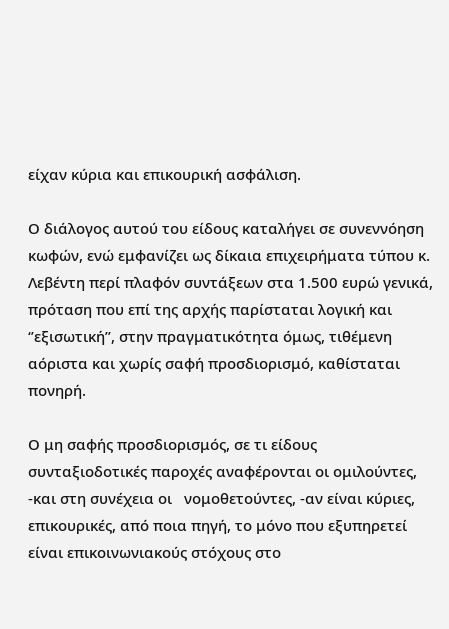είχαν κύρια και επικουρική ασφάλιση.

Ο διάλογος αυτού του είδους καταλήγει σε συνεννόηση κωφών, ενώ εμφανίζει ως δίκαια επιχειρήματα τύπου κ. Λεβέντη περί πλαφόν συντάξεων στα 1.500 ευρώ γενικά, πρόταση που επί της αρχής παρίσταται λογική και ‘’εξισωτική’’, στην πραγματικότητα όμως, τιθέμενη αόριστα και χωρίς σαφή προσδιορισμό, καθίσταται πονηρή.

Ο μη σαφής προσδιορισμός, σε τι είδους συνταξιοδοτικές παροχές αναφέρονται οι ομιλούντες, -και στη συνέχεια οι   νομοθετούντες, -αν είναι κύριες, επικουρικές, από ποια πηγή, το μόνο που εξυπηρετεί είναι επικοινωνιακούς στόχους στο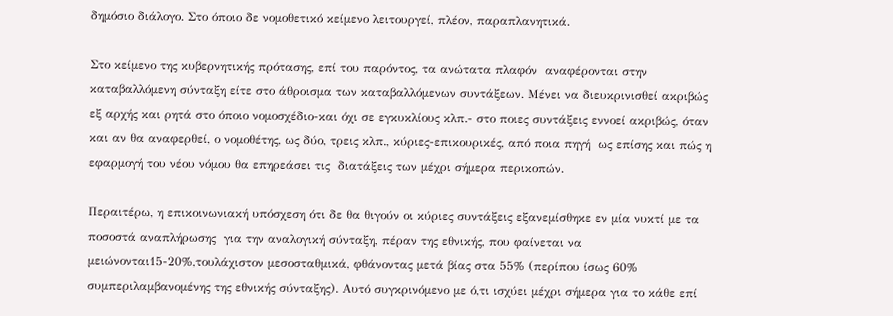δημόσιο διάλογο. Στο όποιο δε νομοθετικό κείμενο λειτουργεί, πλέον, παραπλανητικά.

Στο κείμενο της κυβερνητικής πρότασης, επί του παρόντος, τα ανώτατα πλαφόν  αναφέρονται στην καταβαλλόμενη σύνταξη είτε στο άθροισμα των καταβαλλόμενων συντάξεων. Μένει να διευκρινισθεί ακριβώς εξ αρχής και ρητά στο όποιο νομοσχέδιο-και όχι σε εγκυκλίους κλπ.- στο ποιες συντάξεις εννοεί ακριβώς, όταν και αν θα αναφερθεί, ο νομοθέτης, ως δύο, τρεις κλπ., κύριες-επικουρικές, από ποια πηγή  ως επίσης και πώς η εφαρμογή του νέου νόμου θα επηρεάσει τις  διατάξεις των μέχρι σήμερα περικοπών.

Περαιτέρω, η επικοινωνιακή υπόσχεση ότι δε θα θιγούν οι κύριες συντάξεις εξανεμίσθηκε εν μία νυκτί με τα ποσοστά αναπλήρωσης  για την αναλογική σύνταξη, πέραν της εθνικής, που φαίνεται να μειώνονται15-20%,τουλάχιστον μεσοσταθμικά, φθάνοντας μετά βίας στα 55% (περίπου ίσως 60% συμπεριλαμβανομένης της εθνικής σύνταξης). Αυτό συγκρινόμενο με ό,τι ισχύει μέχρι σήμερα για το κάθε επί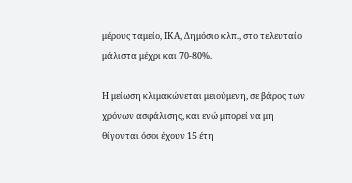μέρους ταμείο, ΙΚΑ, Δημόσιο κλπ., στο τελευταίο μάλιστα μέχρι και 70-80%.

Η μείωση κλιμακώνεται μειούμενη, σε βάρος των χρόνων ασφάλισης, και ενώ μπορεί να μη θίγονται όσοι έχουν 15 έτη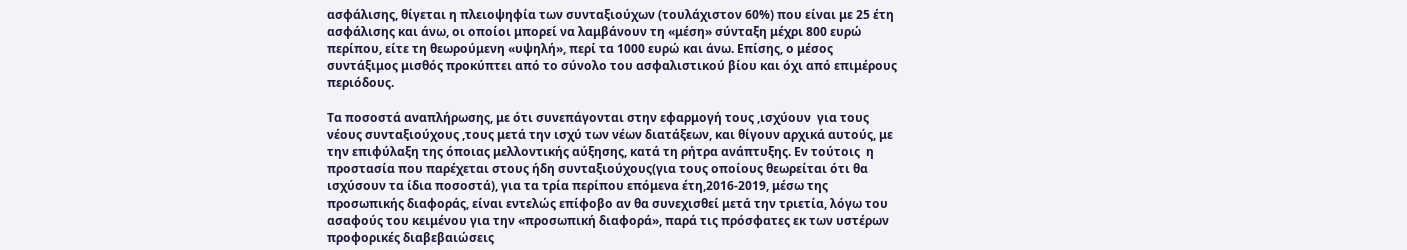ασφάλισης, θίγεται η πλειοψηφία των συνταξιούχων (τουλάχιστον 60%) που είναι με 25 έτη ασφάλισης και άνω, οι οποίοι μπορεί να λαμβάνουν τη «μέση» σύνταξη μέχρι 800 ευρώ περίπου, είτε τη θεωρούμενη «υψηλή», περί τα 1000 ευρώ και άνω. Επίσης, ο μέσος συντάξιμος μισθός προκύπτει από το σύνολο του ασφαλιστικού βίου και όχι από επιμέρους περιόδους.

Τα ποσοστά αναπλήρωσης, με ότι συνεπάγονται στην εφαρμογή τους ,ισχύουν  για τους νέους συνταξιούχους ,τους μετά την ισχύ των νέων διατάξεων, και θίγουν αρχικά αυτούς, με την επιφύλαξη της όποιας μελλοντικής αύξησης, κατά τη ρήτρα ανάπτυξης. Εν τούτοις  η προστασία που παρέχεται στους ήδη συνταξιούχους(για τους οποίους θεωρείται ότι θα ισχύσουν τα ίδια ποσοστά), για τα τρία περίπου επόμενα έτη,2016-2019, μέσω της προσωπικής διαφοράς, είναι εντελώς επίφοβο αν θα συνεχισθεί μετά την τριετία, λόγω του ασαφούς του κειμένου για την «προσωπική διαφορά», παρά τις πρόσφατες εκ των υστέρων προφορικές διαβεβαιώσεις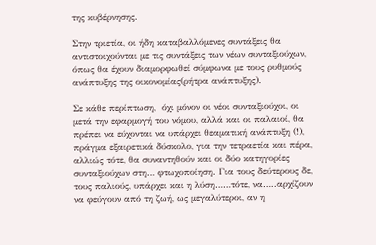της κυβέρνησης.

Στην τριετία, οι ήδη καταβαλλόμενες συντάξεις θα αντιστοιχούνται με τις συντάξεις των νέων συνταξιούχων, όπως θα έχουν διαμορφωθεί σύμφωνα με τους ρυθμούς ανάπτυξης της οικονομίας(ρήτρα ανάπτυξης).

Σε κάθε περίπτωση,  όχι μόνον οι νέοι συνταξιούχοι, οι μετά την εφαρμογή του νόμου, αλλά και οι παλαιοί, θα πρέπει να εύχονται να υπάρχει θεαματική ανάπτυξη (!), πράγμα εξαιρετικά δύσκολο, για την τετραετία και πέρα, αλλιώς τότε, θα συναντηθούν και οι δύο κατηγορίες συνταξιούχων στη… φτωχοποίηση. Για τους δεύτερους δε, τους παλιούς, υπάρχει και η λύση……τότε, να…..αρχίζουν  να φεύγουν από τη ζωή, ως μεγαλύτεροι, αν η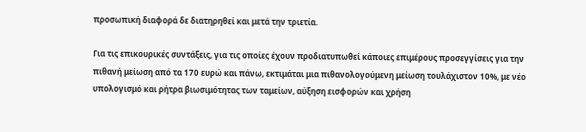προσωπική διαφορά δε διατηρηθεί και μετά την τριετία.

Για τις επικουρικές συντάξεις, για τις οποίες έχουν προδιατυπωθεί κάποιες επιμέρους προσεγγίσεις για την πιθανή μείωση από τα 170 ευρώ και πάνω, εκτιμάται μια πιθανολογούμενη μείωση τουλάχιστον 10%, με νέο υπολογισμό και ρήτρα βιωσιμότητας των ταμείων, αύξηση εισφορών και χρήση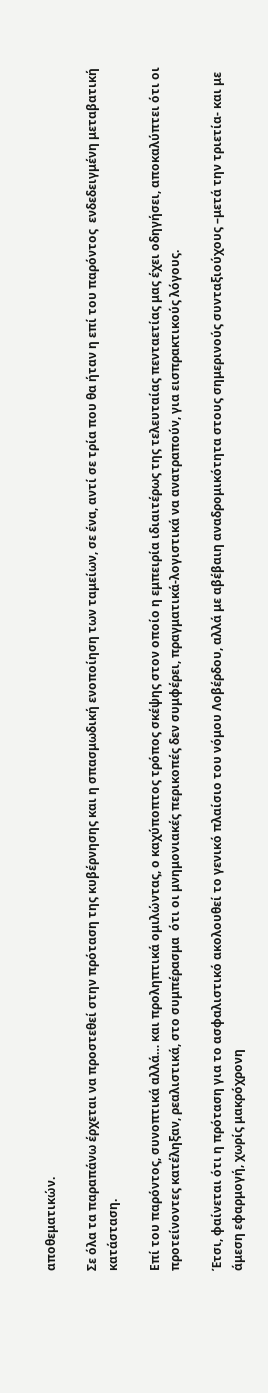αποθεματικών.

Σε όλα τα παραπάνω έρχεται να προστεθεί στην πρόταση της κυβέρνησης και η σπασμωδική ενοποίηση των ταμείων, σε ένα, αντί σε τρία που θα ήταν η επί του παρόντος  ενδεδειγμένη μεταβατική κατάσταση.

Επί του παρόντος, συνοπτικά αλλά… και προληπτικά ομιλώντας, ο καχύποπτος τρόπος σκέψης στον οποίο η εμπειρία ιδιαιτέρως της τελευταίας πενταετίας μας έχει οδηγήσει, αποκαλύπτει ότι οι προτείνοντες κατέληξαν, ρεαλιστικά, στο συμπέρασμα  ότι οι μνημονιακές περικοπές δεν συμφέρει, πραγματικά-λογιστικά να ανατραπούν, για εισπρακτικούς λόγους.

Έτσι, φαίνεται ότι η πρόταση για το ασφαλιστικό ακολουθεί το γενικό πλαίσιο του νόμου Λοβέρδου, αλλά με αβέβαιη αναδρομικότητα στους σημερινούς συνταξιούχους –μετά την τριετία- και με άμεση εφαρμογή, χωρίς μακρόχρονη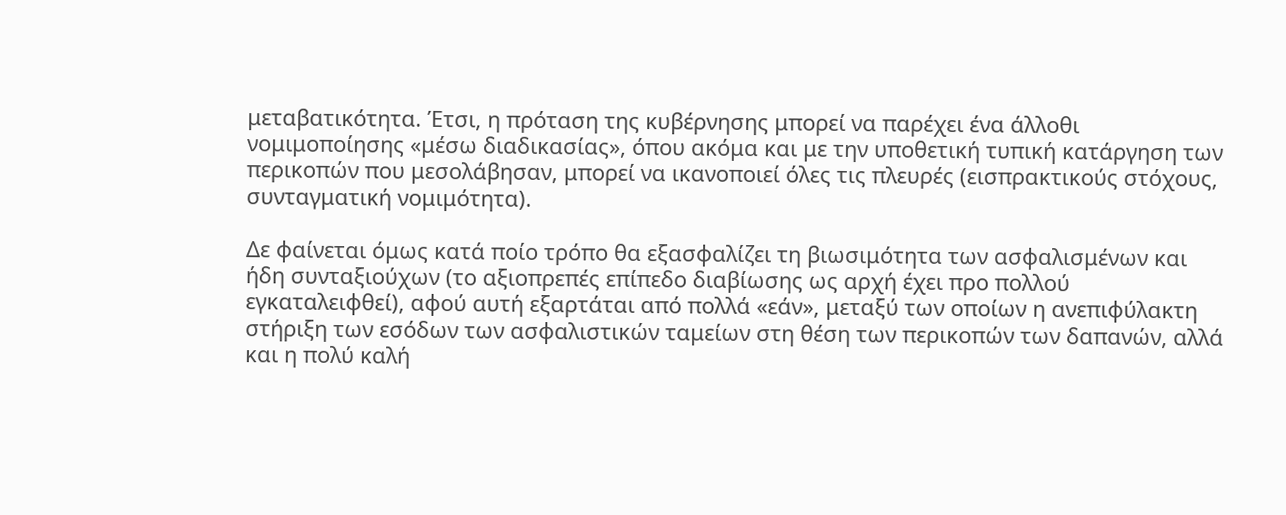μεταβατικότητα. Έτσι, η πρόταση της κυβέρνησης μπορεί να παρέχει ένα άλλοθι νομιμοποίησης «μέσω διαδικασίας», όπου ακόμα και με την υποθετική τυπική κατάργηση των περικοπών που μεσολάβησαν, μπορεί να ικανοποιεί όλες τις πλευρές (εισπρακτικούς στόχους, συνταγματική νομιμότητα).

Δε φαίνεται όμως κατά ποίο τρόπο θα εξασφαλίζει τη βιωσιμότητα των ασφαλισμένων και ήδη συνταξιούχων (το αξιοπρεπές επίπεδο διαβίωσης ως αρχή έχει προ πολλού εγκαταλειφθεί), αφού αυτή εξαρτάται από πολλά «εάν», μεταξύ των οποίων η ανεπιφύλακτη στήριξη των εσόδων των ασφαλιστικών ταμείων στη θέση των περικοπών των δαπανών, αλλά και η πολύ καλή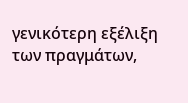γενικότερη εξέλιξη των πραγμάτων,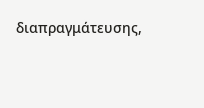διαπραγμάτευσης,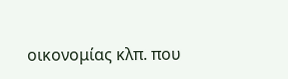οικονομίας κλπ. που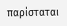παρίσταται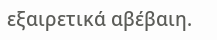εξαιρετικά αβέβαιη.